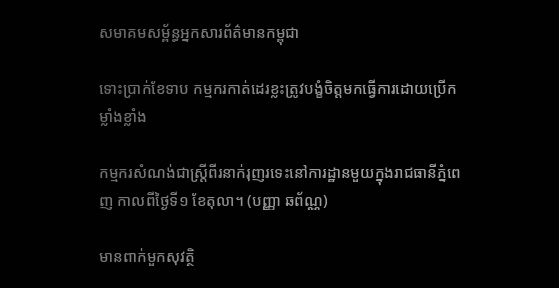សមាគមសម្ព័ន្ធអ្នកសារព័ត៌មានកម្ពុជា

ទោះប្រាក់ខែទាប កម្មករកាត់ដេរខ្លះត្រូវបង្ខំចិត្តមកធ្វើការដោយប្រើកម្លាំងខ្លាំង

កម្មករសំណង់ជាស្រ្តីពីរនាក់រុញរទេះនៅការដ្ឋានមួយក្នុងរាជធានីភ្នំពេញ កាលពីថ្ងៃទី១ ខែតុលា។ (បញ្ញា ឆព័ណ្ណ)

មានពាក់មួកសុវត្ថិ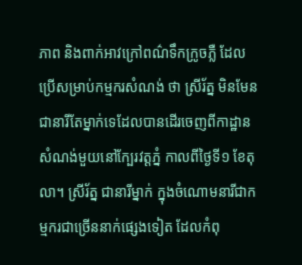ភាព និងពាក់អាវក្រៅពណ៌ទឹកក្រូចភ្លឺ ដែលប្រើសម្រាប់កម្មករសំណង់ ថា ស្រីរ័ត្ន មិនមែនជានារីតែម្នាក់ទេដែលបានដើរចេញពីកាដ្ឋានសំណង់មួយនៅក្បែរវត្តភ្នំ កាលពីថ្ងៃទី១ ខែតុលា។ ស្រីរ័ត្ន ជានារីម្នាក់ ក្នុងចំណោមនារីជាកម្មករជាច្រើននាក់ផ្សេងទៀត ដែលកំពុ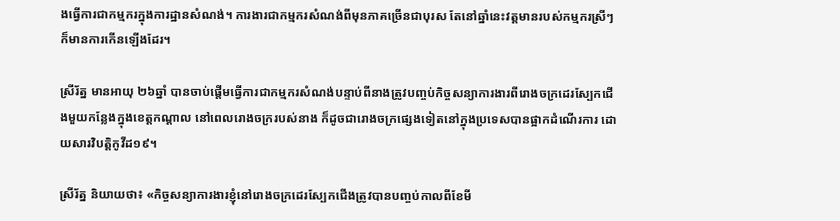ងធ្វើការជាកម្មករក្នុងការដ្ឋានសំណង់។ ការងារជាកម្មករសំណង់ពីមុនភាគច្រើនជាបុរស តែនៅឆ្នាំនេះវត្តមានរបស់កម្មករស្រីៗក៏មានការកើនឡើងដែរ។

ស្រីរ័ត្ន មានអាយុ ២៦ឆ្នាំ បានចាប់ផ្ដើមធ្វើការជាកម្មករសំណង់បន្ទាប់ពីនាងត្រូវបញ្ចប់កិច្ចសន្យាការងារពីរោងចក្រដេរស្បែកជើងមួយកន្លែងក្នុងខេត្តកណ្ដាល នៅពេលរោងចក្ររបស់នាង ក៏ដូចជារោងចក្រផ្សេងទៀតនៅក្នុងប្រទេសបានផ្អាកដំណើរការ ដោយសារវិបត្តិកូវីដ១៩។

ស្រីរ័ត្ន និយាយថា៖ «កិច្ចសន្យាការងារខ្ញុំនៅរោងចក្រដេរស្បែកជើងត្រូវបានបញ្ចប់កាលពីខែមី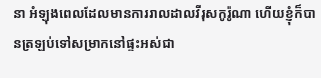នា អំឡុងពេលដែលមានការរាលដាលវីរុសកូរ៉ូណា ហើយខ្ញុំក៏បានត្រឡប់ទៅសម្រាកនៅផ្ទះអស់ជា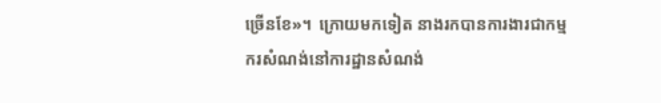ច្រើនខែ»។  ក្រោយមកទៀត នាងរកបានការងារជាកម្មករសំណង់នៅការដ្ឋានសំណង់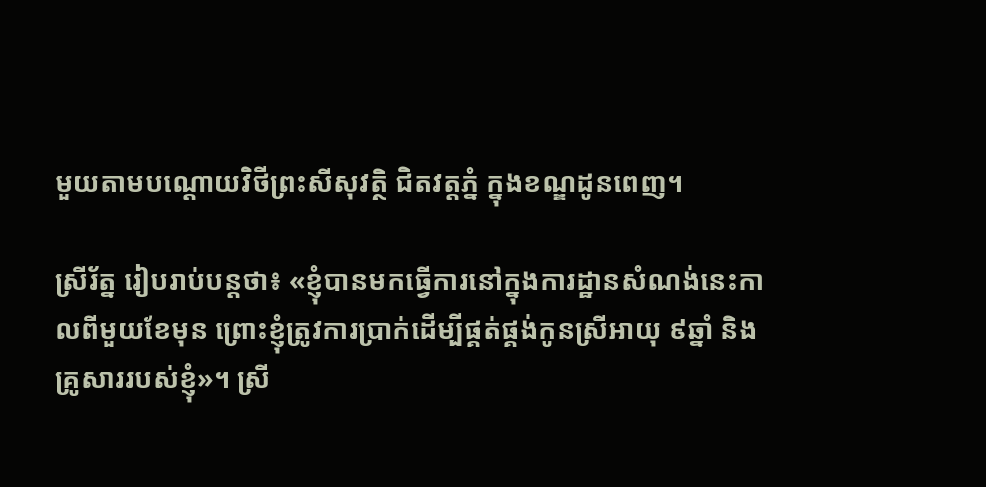មួយតាមបណ្ដោយវិថីព្រះសីសុវត្ថិ ជិតវត្តភ្នំ ក្នុងខណ្ឌដូនពេញ។

ស្រីរ័ត្ន រៀបរាប់បន្តថា៖ «ខ្ញុំបានមកធ្វើការនៅក្នុងការដ្ឋានសំណង់នេះកាលពីមួយខែមុន ព្រោះខ្ញុំត្រូវការប្រាក់ដើម្បីផ្គត់ផ្គង់កូនស្រីអាយុ ៩ឆ្នាំ និងគ្រូសាររបស់ខ្ញុំ»។ ស្រី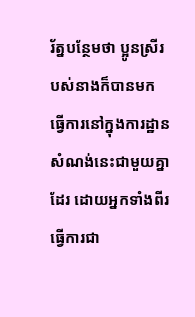រ័ត្នបន្ថែមថា ប្អូនស្រីរបស់នាងក៏បានមកធ្វើការនៅក្នុងការដ្ឋានសំណង់នេះជាមួយគ្នាដែរ ដោយអ្នកទាំងពីរធ្វើការជា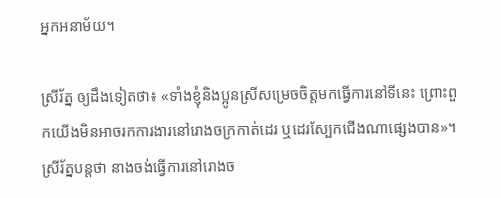អ្នកអនាម័យ។

ស្រីរ័ត្ន ឲ្យដឹងទៀតថា៖ «ទាំងខ្ញុំនិងប្អូនស្រីសម្រេចចិត្តមកធ្វើការនៅទីនេះ ព្រោះពួកយើងមិនអាចរកការងារនៅរោងចក្រកាត់ដេរ ឬដេរស្បែកជើងណាផ្សេងបាន»។ ស្រីរ័ត្នបន្តថា នាងចង់ធ្វើការនៅរោងច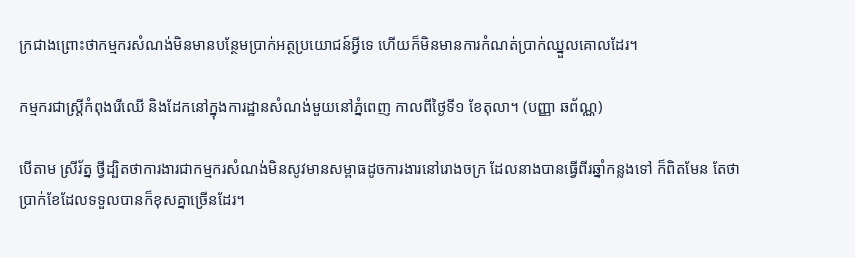ក្រជាងព្រោះថាកម្មករសំណង់មិនមានបន្ថែមប្រាក់អត្ថប្រយោជន៍អ្វីទេ ហើយក៏មិនមានការកំណត់ប្រាក់ឈ្នួលគោលដែរ។

កម្មករជាស្រ្តីកំពុងរើឈើ និងដែកនៅក្នុងការដ្ឋានសំណង់មួយនៅភ្នំពេញ កាលពីថ្ងៃទី១ ខែតុលា។ (បញ្ញា ឆព័ណ្ណ)

បើតាម ស្រីរ័ត្ន ថ្វីដ្បិតថាការងារជាកម្មករសំណង់មិនសូវមានសម្ពាធដូចការងារនៅរោងចក្រ ដែលនាងបានធ្វើពីរឆ្នាំកន្លងទៅ ក៏ពិតមែន តែថាប្រាក់ខែដែលទទួលបានក៏ខុសគ្នាច្រើនដែរ។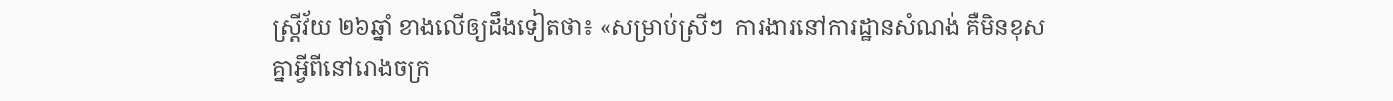ស្រ្តីវ័យ ២៦ឆ្នាំ ខាងលើឲ្យដឹងទៀតថា៖ «សម្រាប់ស្រីៗ  ការងារនៅការដ្ឋានសំណង់ គឺមិនខុសគ្នាអ្វីពីនៅរោងចក្រ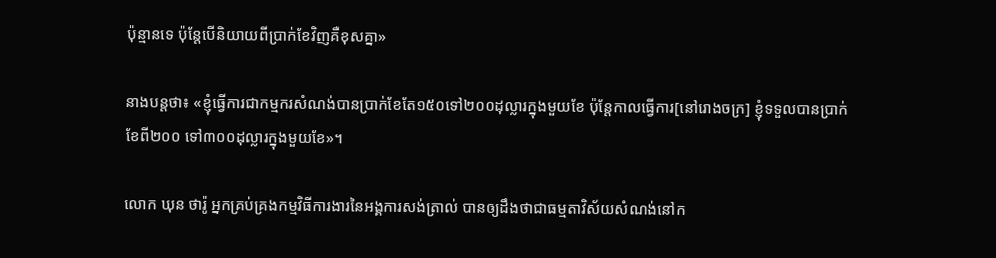ប៉ុន្មានទេ ប៉ុន្តែបើនិយាយពីប្រាក់ខែវិញគឺខុសគ្នា»

នាងបន្តថា៖ «ខ្ញុំធ្វើការជាកម្មករសំណង់បានប្រាក់ខែតែ១៥០ទៅ២០០ដុល្លារក្នុងមួយខែ ប៉ុន្តែកាលធ្វើការ[នៅរោងចក្រ] ខ្ញុំទទួលបានប្រាក់ខែពី២០០ ទៅ៣០០ដុល្លារក្នុងមួយខែ»។

លោក ឃុន ថារ៉ូ អ្នកគ្រប់គ្រងកម្មវិធីការងារនៃអង្គការសង់ត្រាល់ បានឲ្យដឹងថាជាធម្មតាវិស័យសំណង់នៅក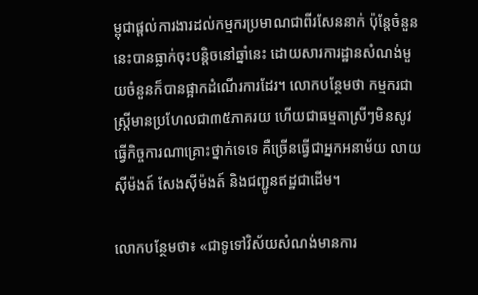ម្ពុជាផ្ដល់ការងារដល់កម្មករប្រមាណជាពីរសែននាក់ ប៉ុន្តែចំនួននេះបានធ្លាក់ចុះបន្តិចនៅឆ្នាំនេះ ដោយសារការដ្ឋានសំណង់មួយចំនួនក៏បានផ្អាកដំណើរការដែរ។ លោកបន្ថែមថា កម្មករជាស្រ្តីមានប្រហែលជា៣៥ភាគរយ ហើយជាធម្មតាស្រីៗមិនសូវធ្វើកិច្ចការណាគ្រោះថ្នាក់ទេទេ គឺច្រើនធ្វើជាអ្នកអនាម័យ លាយស៊ីម៉ងត៍ សែងស៊ីម៉ងត៍ និងជញ្ជូនឥដ្ឋជាដើម។

លោកបន្ថែមថា៖ «ជាទូទៅវិស័យសំណង់មានការ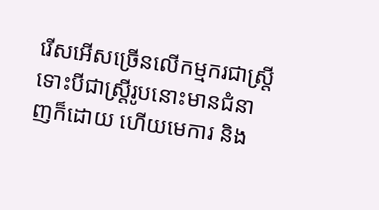រើសអើសច្រើនលើកម្មករជាស្រ្តី ទោះបីជាស្រ្តីរូបនោះមានជំនាញក៏ដោយ ហើយមេការ និង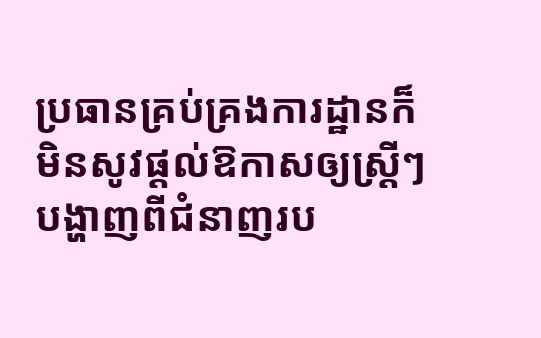ប្រធានគ្រប់គ្រងការដ្ឋានក៏មិនសូវផ្ដល់ឱកាសឲ្យស្រ្តីៗបង្ហាញពីជំនាញរប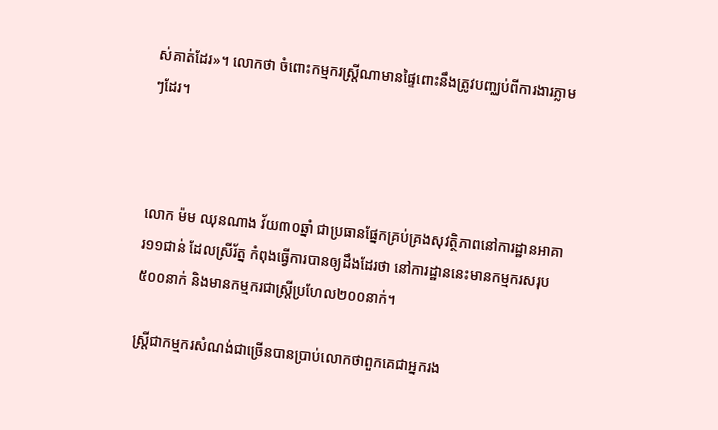ស់គាត់ដែរ»។ លោកថា ចំពោះកម្មករស្រ្តីណាមានផ្ទៃពោះនឹងត្រូវបញ្ឈប់ពីការងារភ្លាមៗដែរ។



លោក ម៉ម ឈុនណាង វ័យ៣០ឆ្នាំ ជាប្រធានផ្នែកគ្រប់គ្រងសុវត្ថិភាពនៅការដ្ឋានអាគារ១១ជាន់ ដែលស្រីរ័ត្ន កំពុងធ្វើការបានឲ្យដឹងដែរថា នៅការដ្ឋាននេះមានកម្មករសរុប៥០០នាក់ និងមានកម្មករជាស្រ្តីប្រហែល២០០នាក់។

ស្រ្តីជាកម្មករសំណង់ជាច្រើនបានប្រាប់លោកថាពួកគេជាអ្នករង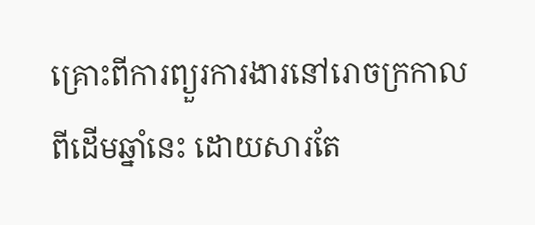គ្រោះពីការព្យួរការងារនៅរោចក្រកាលពីដើមឆ្នាំនេះ ដោយសារតែ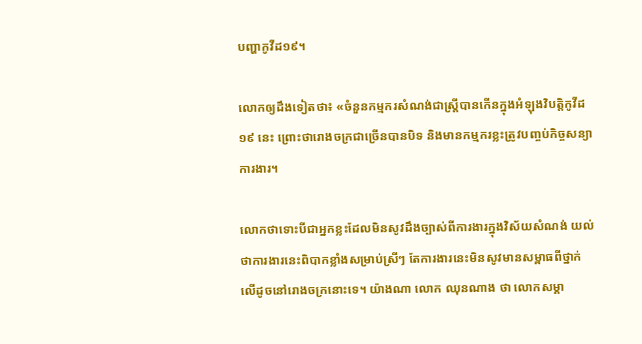បញ្ហាកូវីដ១៩។

លោកឲ្យដឹងទៀតថា៖ «ចំនួនកម្មករសំណង់ជាស្រ្តីបានកើនក្នុងអំឡុងវិបត្តិកូវីដ១៩ នេះ ព្រោះថារោងចក្រជាច្រើនបានបិទ និងមានកម្មករខ្លះត្រូវបញ្ចប់កិច្ចសន្យាការងារ។

លោកថាទោះបីជាអ្នកខ្លះដែលមិនសូវដឹងច្បាស់ពីការងារក្នុងវិស័យសំណង់ យល់ថាការងារនេះពិបាកខ្លាំងសម្រាប់ស្រីៗ តែការងារនេះមិនសូវមានសម្ពាធពីថ្នាក់លើដូចនៅរោងចក្រនោះទេ។ យ៉ាងណា លោក ឈុនណាង ថា លោកសម្គា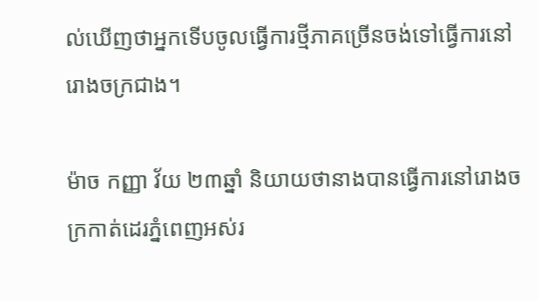ល់ឃើញថាអ្នកទើបចូលធ្វើការថ្មីភាគច្រើនចង់ទៅធ្វើការនៅរោងចក្រជាង។

ម៉ាច កញ្ញា វ័យ ២៣ឆ្នាំ និយាយថានាងបានធ្វើការនៅរោងចក្រកាត់ដេរភ្នំពេញអស់រ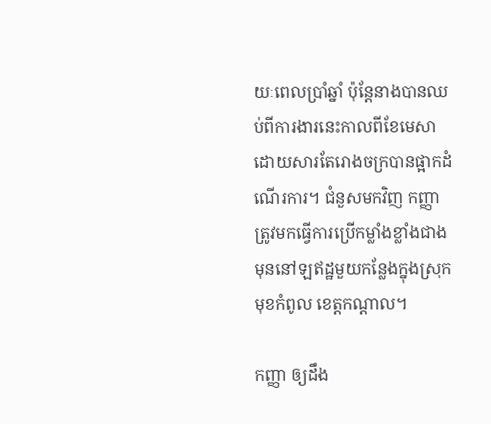យៈពេលប្រាំឆ្នាំ ប៉ុន្តែនាងបានឈប់ពីការងារនេះកាលពីខែមេសា ដោយសារតែរោងចក្របានផ្អាកដំណើរការ។ ជំនួសមកវិញ កញ្ញា ត្រូវមកធ្វើការប្រើកម្លាំងខ្លាំងជាងមុននៅឡឥដ្ឋមួយកន្លែងក្នុងស្រុកមុខកំពូល ខេត្តកណ្ដាល។

កញ្ញា ឲ្យដឹង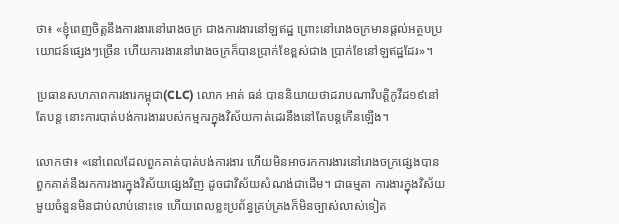ថា៖ «ខ្ញុំពេញចិត្តនឹងការងារនៅរោងចក្រ ជាងការងារនៅឡឥដ្ឋ ព្រោះនៅរោងចក្រមានផ្ដល់អត្ថបប្រយោជន៍ផ្សេងៗច្រើន ហើយការងារនៅរោងចក្រក៏បានប្រាក់ខែខ្ពស់ជាង ប្រាក់ខែនៅឡឥដ្ឋដែរ»។

ប្រធានសហភាពការងារកម្ពុជា(CLC) លោក អាត់ ធន់ បាននិយាយថាដរាបណាវិបត្តិកូវីដ១៩នៅតែបន្ត នោះការបាត់បង់ការងាររបស់កម្មករក្នុងវិស័យកាត់ដេរនឹងនៅតែបន្តកើនឡើង។

លោកថា៖ «នៅពេលដែលពួកគាត់បាត់បង់ការងារ ហើយមិនអាចរកការងារនៅរោងចក្រផ្សេងបាន ពួកគាត់នឹងរកការងារក្នុងវិស័យផ្សេងវិញ ដូចជាវិស័យសំណង់ជាដើម។ ជាធម្មតា ការងារក្នុងវិស័យមួយចំនួនមិនជាប់លាប់នោះទេ ហើយពេលខ្លះប្រព័ន្ធគ្រប់គ្រងក៏មិនច្បាស់លាស់ទៀត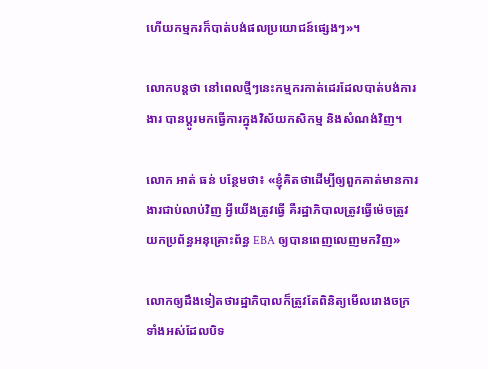ហើយកម្មករក៏បាត់បង់ផលប្រយោជន៍ផ្សេងៗ»។

លោកបន្តថា នៅពេលថ្មីៗនេះកម្មករកាត់ដេរដែលបាត់បង់ការងារ បានប្ដូរមកធ្វើការក្នុងវិស័យកសិកម្ម និងសំណង់វិញ។

លោក អាត់ ធន់ បន្ថែមថា៖ «ខ្ញុំគិតថាដើម្បីឲ្យពួកគាត់មានការងារជាប់លាប់វិញ អ្វីយើងត្រូវធ្វើ គឺរដ្ឋាភិបាលត្រូវធ្វើម៉េចត្រូវយកប្រព័ន្ធអនុគ្រោះព័ន្ធ EBA ឲ្យបានពេញលេញមកវិញ»

លោកឲ្យដឹងទៀតថារដ្ឋាភិបាលក៏ត្រូវតែពិនិត្យមើលរោងចក្រទាំងអស់ដែលបិទ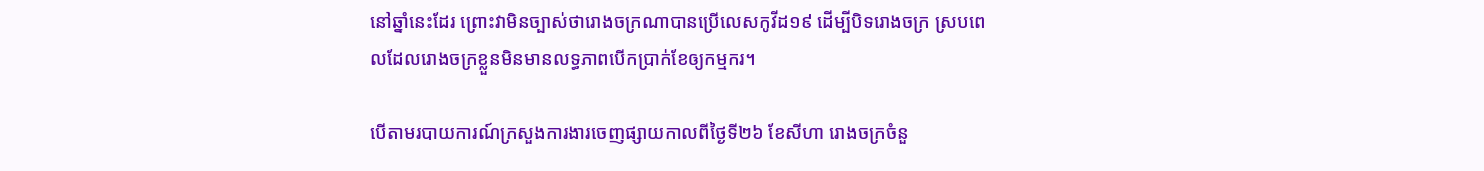នៅឆ្នាំនេះដែរ ព្រោះវាមិនច្បាស់ថារោងចក្រណាបានប្រើលេសកូវីដ១៩ ដើម្បីបិទរោងចក្រ ស្របពេលដែលរោងចក្រខ្លួនមិនមានលទ្ធភាពបើកប្រាក់ខែឲ្យកម្មករ។

បើតាមរបាយការណ៍ក្រសួងការងារចេញផ្សាយកាលពីថ្ងៃទី២៦ ខែសីហា រោងចក្រចំនួ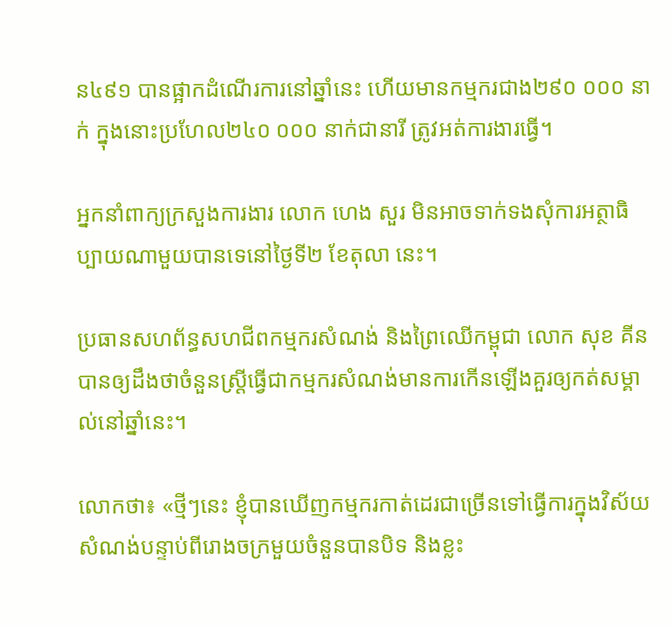ន៤៩១ បានផ្អាកដំណើរការនៅឆ្នាំនេះ ហើយមានកម្មករជាង២៩០ ០០០ នាក់ ក្នុងនោះប្រហែល២៤០ ០០០ នាក់ជានារី ត្រូវអត់ការងារធ្វើ។

អ្នកនាំពាក្យក្រសួងការងារ លោក ហេង សួរ មិនអាចទាក់ទងសុំការអត្ថាធិប្បាយណាមួយបានទេនៅថ្ងៃទី២ ខែតុលា នេះ។

ប្រធានសហព័ន្ធសហជីពកម្មករសំណង់ និងព្រៃឈើកម្ពុជា លោក សុខ គីន បានឲ្យដឹងថាចំនួនស្រ្តីធ្វើជាកម្មករសំណង់មានការកើនឡើងគួរឲ្យកត់សម្គាល់នៅឆ្នាំនេះ។

លោកថា៖ «ថ្មីៗនេះ ខ្ញុំបានឃើញកម្មករកាត់ដេរជាច្រើនទៅធ្វើការក្នុងវិស័យសំណង់បន្ទាប់ពីរោងចក្រមួយចំនួនបានបិទ និងខ្លះ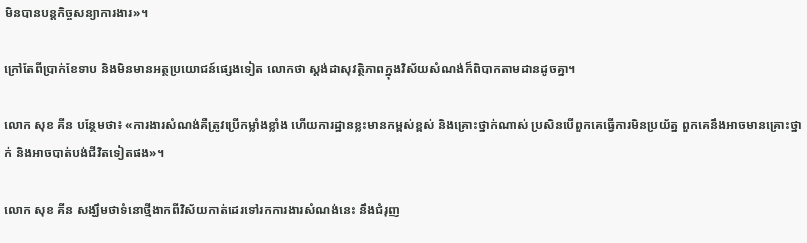មិនបានបន្តកិច្ចសន្យាការងារ»។

ក្រៅតែពីប្រាក់ខែទាប និងមិនមានអត្ថប្រយោជន៍ផ្សេងទៀត លោកថា ស្តង់ដាសុវត្ថិភាពក្នុងវិស័យសំណង់ក៏ពិបាកតាមដានដូចគ្នា។

លោក សុខ គីន បន្ថែមថា៖ «ការងារសំណង់គឺត្រូវប្រើកម្លាំងខ្លាំង ហើយការដ្ឋានខ្លះមានកម្ពស់ខ្ពស់ និងគ្រោះថ្នាក់ណាស់ ប្រសិនបើពួកគេធ្វើការមិនប្រយ័ត្ន ពួកគេនឹងអាចមានគ្រោះថ្នាក់ និងអាចបាត់បង់ជីវិតទៀតផង»។

លោក សុខ គីន សង្ឃឹមថាទំនោថ្មីងាកពីវិស័យកាត់ដេរទៅរកការងារសំណង់នេះ នឹងជំរុញ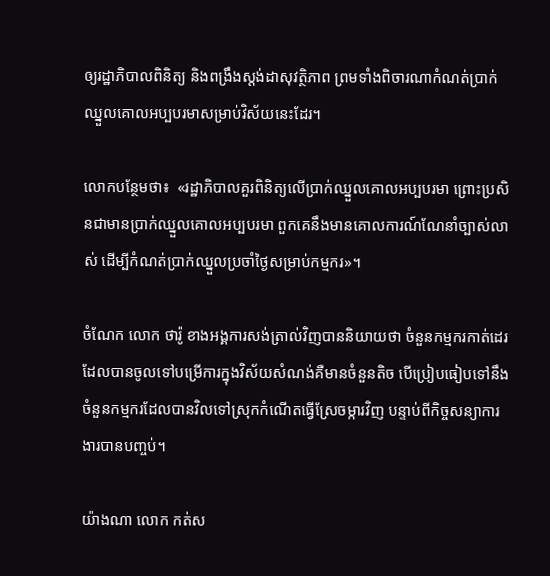ឲ្យរដ្ឋាភិបាលពិនិត្យ និងពង្រឹងស្ដង់ដាសុវត្ថិភាព ព្រមទាំងពិចារណាកំណត់ប្រាក់ឈ្នួលគោលអប្បបរមាសម្រាប់វិស័យនេះដែរ។

លោកបន្ថែមថា៖  «រដ្ឋាភិបាលគួរពិនិត្យលើប្រាក់ឈ្នួលគោលអប្បបរមា ព្រោះប្រសិនជាមានប្រាក់ឈ្នួលគោលអប្បបរមា ពួកគេនឹងមានគោលការណ៍ណែនាំច្បាស់លាស់ ដើម្បីកំណត់ប្រាក់ឈ្នួលប្រចាំថ្ងៃសម្រាប់កម្មករ»។

ចំណែក លោក ថារ៉ូ ខាងអង្គការសង់ត្រាល់វិញបាននិយាយថា ចំនួនកម្មករកាត់ដេរដែលបានចូលទៅបម្រើការក្នុងវិស័យសំណង់គឺមានចំនួនតិច បើប្រៀបធៀបទៅនឹងចំនួនកម្មករដែលបានវិលទៅស្រុកកំណើតធ្វើស្រែចម្ការវិញ បន្ទាប់ពីកិច្ចសន្យាការងារបានបញ្ចប់។

យ៉ាងណា លោក កត់ស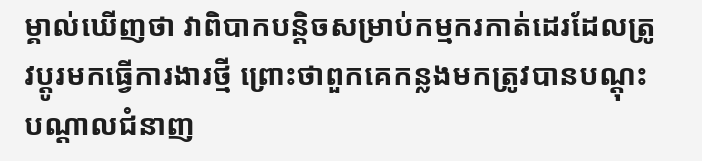ម្គាល់ឃើញថា វាពិបាកបន្តិចសម្រាប់កម្មករកាត់ដេរដែលត្រូវប្ដូរមកធ្វើការងារថ្មី ព្រោះថាពួកគេកន្លងមកត្រូវបានបណ្ដុះបណ្ដាលជំនាញ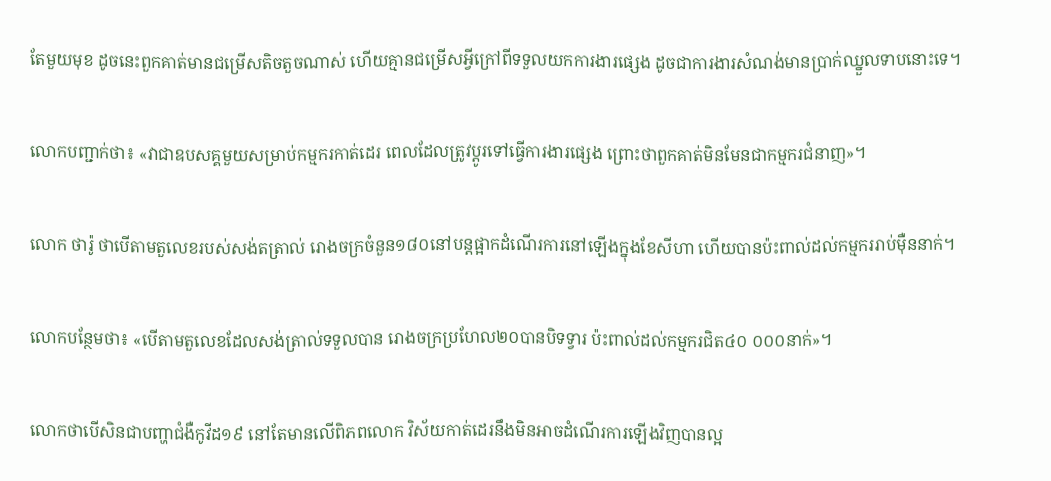តែមួយមុខ ដូចនេះពួកគាត់មានជម្រើសតិចតួចណាស់ ហើយគ្មានជម្រើសអ្វីក្រៅពីទទួលយកការងារផ្សេង ដូចជាការងារសំណង់មានប្រាក់ឈ្នួលទាបនោះទេ។

លោកបញ្ជាក់ថា៖ «វាជាឧបសគ្គមួយសម្រាប់កម្មករកាត់ដេរ ពេលដែលត្រូវប្ដូរទៅធ្វើការងារផ្សេង ព្រោះថាពួកគាត់មិនមែនជាកម្មករជំនាញ»។

លោក ថារ៉ូ ថាបើតាមតួលេខរបស់សង់តត្រាល់ រោងចក្រចំនួន១៨០នៅបន្តផ្អាកដំណើរការនៅឡើងក្នុងខែសីហា ហើយបានប៉ះពាល់ដល់កម្មកររាប់ម៉ឺននាក់។

លោកបន្ថែមថា៖ «បើតាមតួលេខដែលសង់ត្រាល់ទទួលបាន រោងចក្រប្រហែល២០បានបិទទ្វារ ប៉ះពាល់ដល់កម្មករជិត៤០ ០០០នាក់»។

លោកថាបើសិនជាបញ្ហាជំងឺកូវីដ១៩ នៅតែមានលើពិភពលោក វិស័យកាត់ដេរនឹងមិនអាចដំណើរការឡើងវិញបានល្អ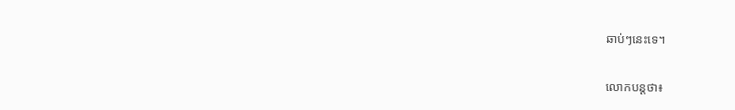ឆាប់ៗនេះទេ។

លោកបន្តថា៖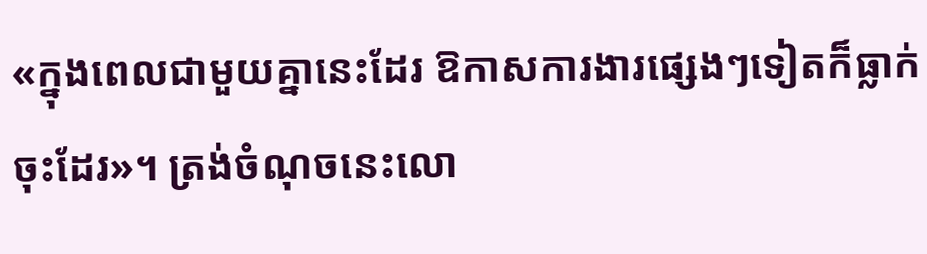«ក្នុងពេលជាមួយគ្នានេះដែរ ឱកាសការងារផ្សេងៗទៀតក៏ធ្លាក់ចុះដែរ»។ ត្រង់ចំណុចនេះលោ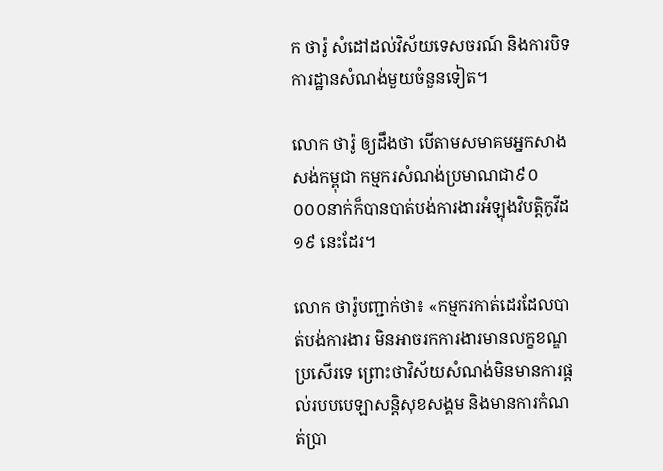ក ថារ៉ូ សំដៅដល់វិស័យទេសចរណ៍ និងការបិទការដ្ឋានសំណង់មួយចំនួនទៀត។

លោក ថារ៉ូ ឲ្យដឹងថា បើតាមសមាគមអ្នកសាងសង់កម្ពុជា កម្មករសំណង់ប្រមាណជា៩០ ០០០នាក់ក៏បានបាត់បង់ការងារអំឡុងវិបត្តិកូវីដ១៩ នេះដែរ។

លោក ថារ៉ូបញ្ជាក់ថា៖ «កម្មករកាត់ដេរដែលបាត់បង់ការងារ មិនអាចរកការងារមានលក្ខខណ្ឌប្រសើរទេ ព្រោះថាវិស័យសំណង់មិនមានការផ្ដល់របបបេឡាសន្ដិសុខសង្គម និងមានការកំណត់ប្រា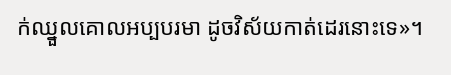ក់ឈ្នួលគោលអប្បបរមា ដូចវិស័យកាត់ដេរនោះទេ»។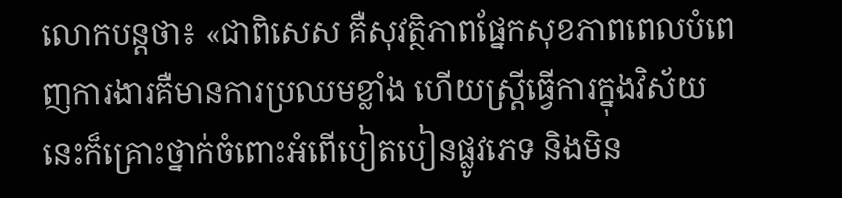លោកបន្តថា៖ «ជាពិសេស គឺសុវត្ថិភាពផ្នែកសុខភាពពេលបំពេញការងារគឺមានការប្រឈមខ្លាំង ហើយស្រ្តីធ្វើការក្នុងវិស័យនេះក៏គ្រោះថ្នាក់ចំពោះអំពើបៀតបៀនផ្លូវភេទ និងមិន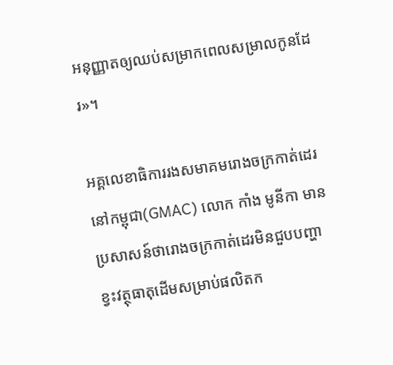អនុញ្ញាតឲ្យឈប់សម្រាកពេលសម្រាលកូនដែរ»។

អគ្គលេខាធិការរងសមាគមរោងចក្រកាត់ដេរនៅកម្ពុជា(GMAC) លោក កាំង មូនីកា មានប្រសាសន៍ថារោងចក្រកាត់ដេរមិនជួបបញ្ហាខ្វះវត្ថុធាតុដើមសម្រាប់ផលិតក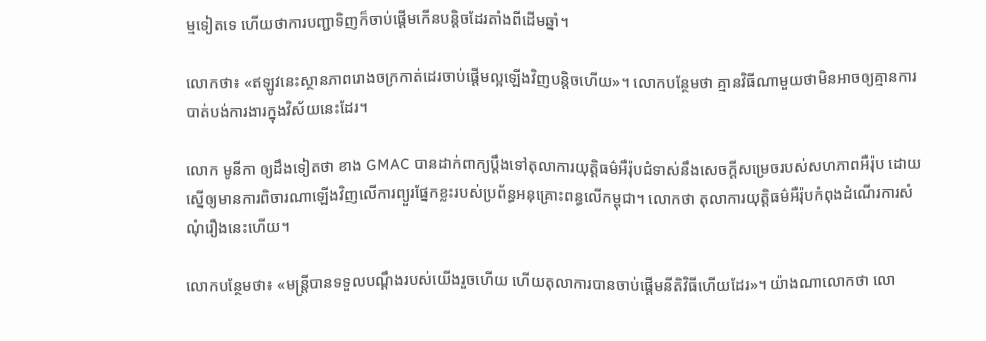ម្មទៀតទេ ហើយថាការបញ្ជាទិញក៏ចាប់ផ្ដើមកើនបន្តិចដែរតាំងពីដើមឆ្នាំ។

លោកថា៖ «ឥឡូវនេះស្ថានភាពរោងចក្រកាត់ដេរចាប់ផ្ដើមល្អឡើងវិញបន្តិចហើយ»។ លោកបន្ថែមថា គ្មានវិធីណាមួយថាមិនអាចឲ្យគ្មានការបាត់បង់ការងារក្នុងវិស័យនេះដែរ។

លោក មូនីកា ឲ្យដឹងទៀតថា ខាង GMAC បានដាក់ពាក្យប្ដឹងទៅតុលាការយុត្តិធម៌អឺរ៉ុបជំទាស់នឹងសេចក្ដីសម្រេចរបស់សហភាពអឺរ៉ុប ដោយស្នើឲ្យមានការពិចារណាឡើងវិញលើការព្យួរផ្នែកខ្លះរបស់ប្រព័ន្ធអនុគ្រោះពន្ធលើកម្ពុជា។ លោកថា តុលាការយុត្តិធម៌អឺរ៉ុបកំពុងដំណើរការសំណុំរឿងនេះហើយ។

លោកបន្ថែមថា៖ «មន្ត្រីបានទទួលបណ្ដឹងរបស់យើងរួចហើយ ហើយតុលាការបានចាប់ផ្ដើមនីតិវិធីហើយដែរ»។ យ៉ាងណាលោកថា លោ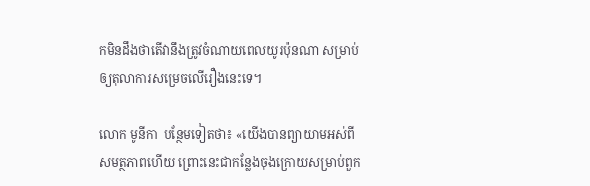កមិនដឹងថាតើវានឹងត្រូវចំណាយពេលយូរប៉ុនណា សម្រាប់ឲ្យតុលាការសម្រេចលើរឿងនេះទេ។

លោក មូនីកា  បន្ថែមទៀតថា៖ «យើងបានព្យាយាមអស់ពីសមត្ថភាពហើយ ព្រោះនេះជាកន្លែងចុងក្រោយសម្រាប់ពួក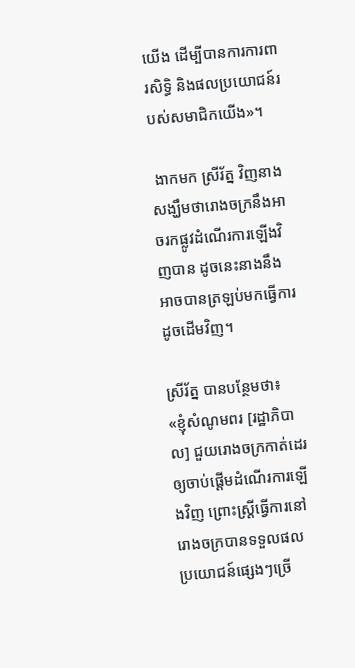យើង ដើម្បីបានការការពារសិទ្ធិ និងផលប្រយោជន៍របស់សមាជិកយើង»។

 ងាកមក ស្រីរ័ត្ន វិញនាងសង្ឃឹមថារោងចក្រនឹងអាចរកផ្លូវដំណើរការឡើងវិញបាន ដូចនេះនាងនឹងអាចបានត្រឡប់មកធ្វើការដូចដើមវិញ។

ស្រីរ័ត្ន បានបន្ថែមថា៖ «ខ្ញុំសំណូមពរ [រដ្ឋាភិបាល] ជួយរោងចក្រកាត់ដេរឲ្យចាប់ផ្ដើមដំណើរការឡើងវិញ ព្រោះស្រ្តីធ្វើការនៅរោងចក្របានទទួលផលប្រយោជន៍ផ្សេងៗច្រើ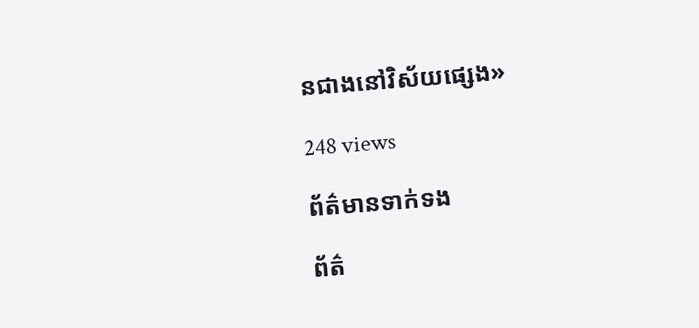នជាងនៅវិស័យផ្សេង»

248 views

ព័ត៌មានទាក់ទង

ព័ត៌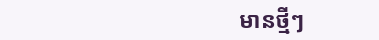មានថ្មីៗ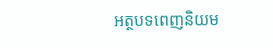អត្ថបទពេញនិយម